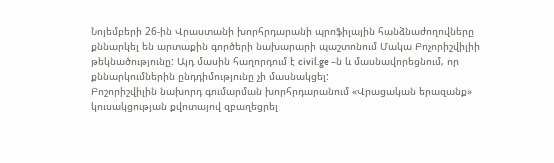Նոյեմբերի 26-ին Վրաստանի խորհրդարանի պրոֆիլային հանձնաժողովները քննարկել են արտաքին գործերի նախարարի պաշտոնում Մակա Բոչորիշվիլիի թեկնածությունը: Այդ մասին հաղորդում է civil.ge –ն և մասնավորեցնում, որ քննարկումներին ընդդիմությունը չի մասնակցել:
Բոշորիշվիլին նախորդ գումարման խորհրդարանում «Վրացական երազանք» կուսակցության քվոտայով զբաղեցրել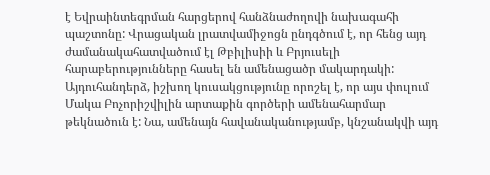է Եվրաինտեգրման հարցերով հանձնաժողովի նախագահի պաշտոնը: Վրացական լրատվամիջոցն ընդգծում է, որ հենց այդ ժամանակահատվածում էլ Թբիլիսիի և Բրյուսելի հարաբերությունները հասել են ամենացածր մակարդակի:
Այդուհանդերձ, իշխող կուսակցությունը որոշել է, որ այս փուլում Մակա Բոչորիշվիլին արտաքին գործերի ամենահարմար թեկնածուն է: Նա, ամենայն հավանականությամբ, կնշանակվի այդ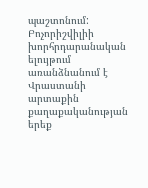պաշտոնում:
Բոչորիշվիլիի խորհրդարանական ելույթում առանձնանում է Վրաստանի արտաքին քաղաքականության երեք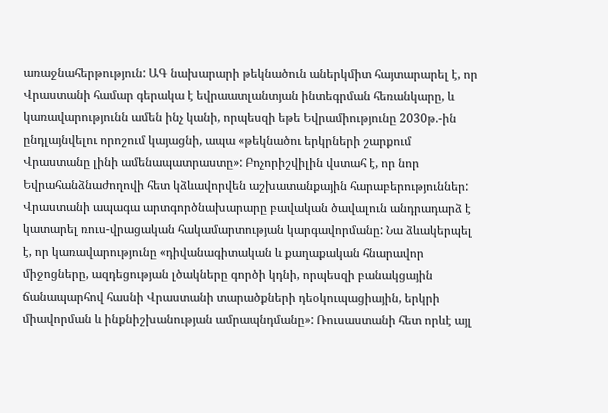առաջնահերթություն: ԱԳ նախարարի թեկնածուն աներկմիտ հայտարարել է, որ Վրաստանի համար գերակա է եվրաատլանտյան ինտեգրման հեռանկարը, և կառավարությունն ամեն ինչ կանի, որպեսզի եթե Եվրամիությունը 2030թ.-ին ընդլայնվելու որոշում կայացնի, ապա «թեկնածու երկրների շարքում Վրաստանը լինի ամենապատրաստը»: Բոչորիշվիլին վստահ է, որ նոր Եվրահանձնաժողովի հետ կձևավորվեն աշխատանքային հարաբերություններ:
Վրաստանի ապագա արտգործնախարարը բավական ծավալուն անդրադարձ է կատարել ռուս-վրացական հակամարտության կարգավորմանը: Նա ձևակերպել է, որ կառավարությունը «դիվանագիտական և քաղաքական հնարավոր միջոցները, ազդեցության լծակները գործի կդնի, որպեսզի բանակցային ճանապարհով հասնի Վրաստանի տարածքների դեօկուպացիային, երկրի միավորման և ինքնիշխանության ամրապնդմանը»: Ռուսաստանի հետ որևէ այլ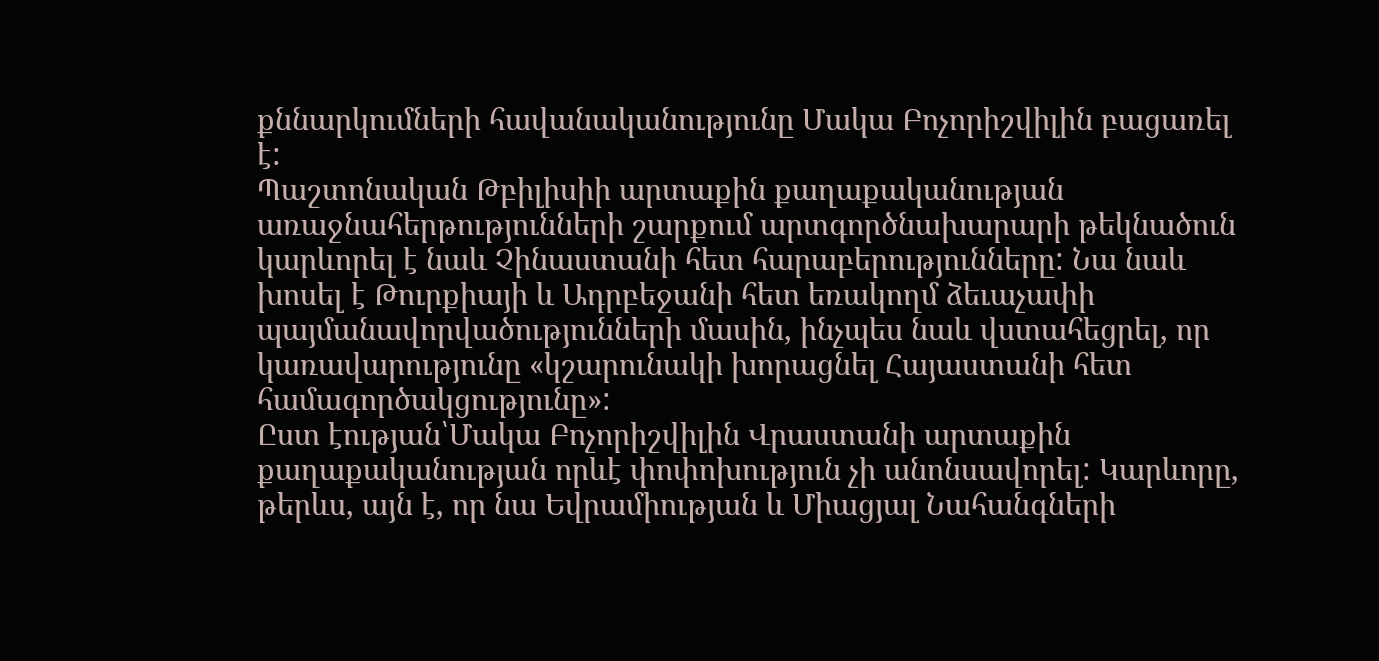քննարկումների հավանականությունը Մակա Բոչորիշվիլին բացառել է:
Պաշտոնական Թբիլիսիի արտաքին քաղաքականության առաջնահերթությունների շարքում արտգործնախարարի թեկնածուն կարևորել է նաև Չինաստանի հետ հարաբերությունները: Նա նաև խոսել է Թուրքիայի և Ադրբեջանի հետ եռակողմ ձեւաչափի պայմանավորվածությունների մասին, ինչպես նաև վստահեցրել, որ կառավարությունը «կշարունակի խորացնել Հայաստանի հետ համագործակցությունը»:
Ըստ էության՝Մակա Բոչորիշվիլին Վրաստանի արտաքին քաղաքականության որևէ փոփոխություն չի անոնսավորել: Կարևորը, թերևս, այն է, որ նա Եվրամիության և Միացյալ Նահանգների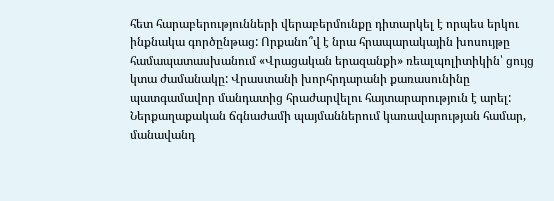հետ հարաբերությունների վերաբերմունքը դիտարկել է որպես երկու ինքնակա գործընթաց: Որքանո՞վ է նրա հրապարակային խոսույթը համապատասխանում «Վրացական երազանքի» ռեալպոլիտիկին՝ ցույց կտա ժամանակը: Վրաստանի խորհրդարանի քառասունինը պատգամավոր մանդատից հրաժարվելու հայտարարություն է արել: Ներքաղաքական ճգնաժամի պայմաններում կառավարության համար, մանավանդ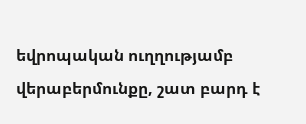եվրոպական ուղղությամբ վերաբերմունքը, շատ բարդ է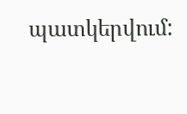պատկերվում: